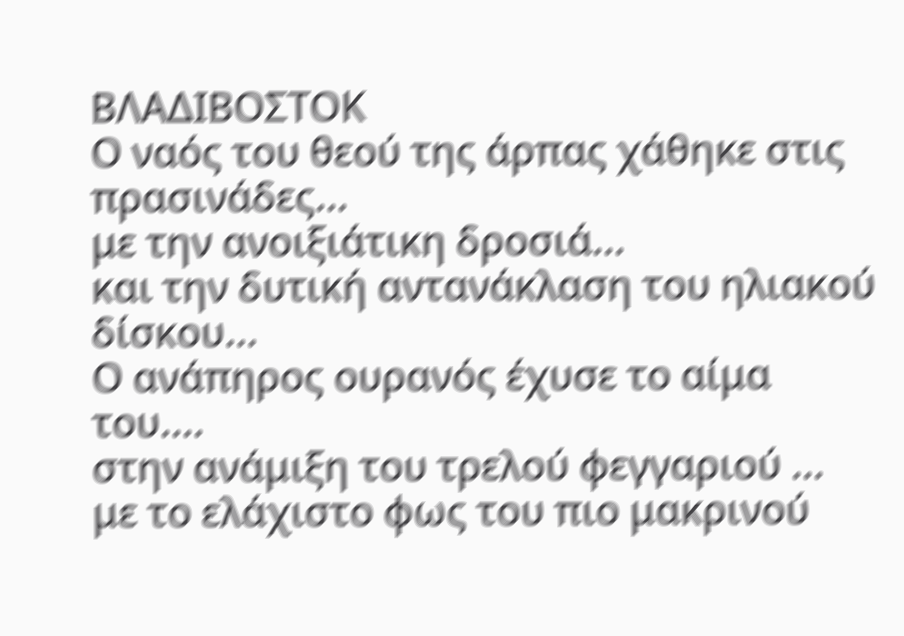ΒΛΑΔΙΒΟΣΤΟΚ
Ο ναός του θεού της άρπας χάθηκε στις πρασινάδες...
με την ανοιξιάτικη δροσιά...
και την δυτική αντανάκλαση του ηλιακού δίσκου...
Ο ανάπηρος ουρανός έχυσε το αίμα του....
στην ανάμιξη του τρελού φεγγαριού ...
με το ελάχιστο φως του πιο μακρινού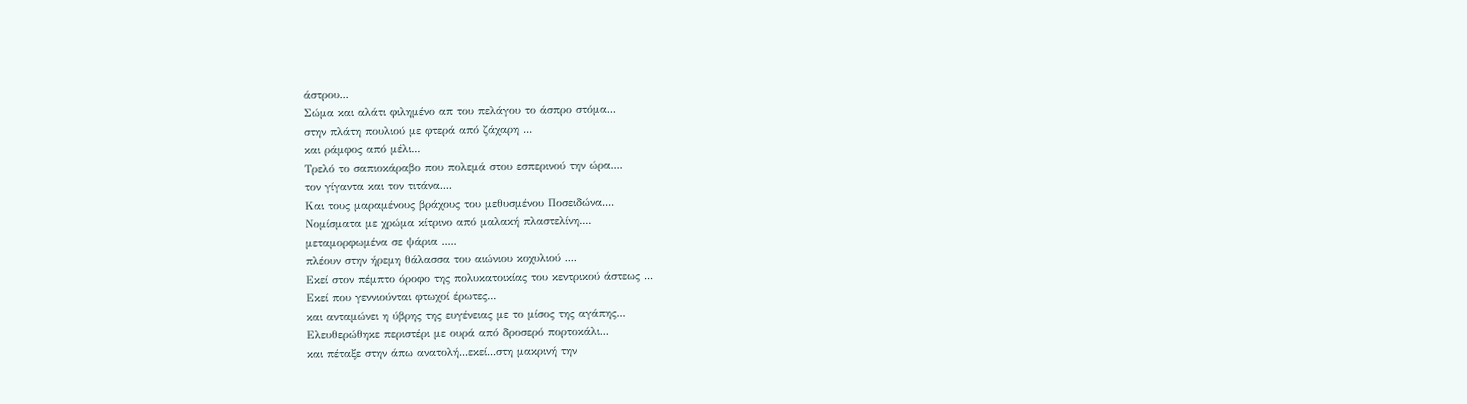άστρου...
Σώμα και αλάτι φιλημένο απ του πελάγου το άσπρο στόμα...
στην πλάτη πουλιού με φτερά από ζάχαρη ...
και ράμφος από μέλι...
Τρελό το σαπιοκάραβο που πολεμά στου εσπερινού την ώρα....
τον γίγαντα και τον τιτάνα....
Και τους μαραμένους βράχους του μεθυσμένου Ποσειδώνα....
Νομίσματα με χρώμα κίτρινο από μαλακή πλαστελίνη....
μεταμορφωμένα σε ψάρια .....
πλέουν στην ήρεμη θάλασσα του αιώνιου κοχυλιού ....
Εκεί στον πέμπτο όροφο της πολυκατοικίας του κεντρικού άστεως ...
Εκεί που γεννιούνται φτωχοί έρωτες...
και ανταμώνει η ύβρης της ευγένειας με το μίσος της αγάπης...
Ελευθερώθηκε περιστέρι με ουρά από δροσερό πορτοκάλι...
και πέταξε στην άπω ανατολή...εκεί...στη μακρινή την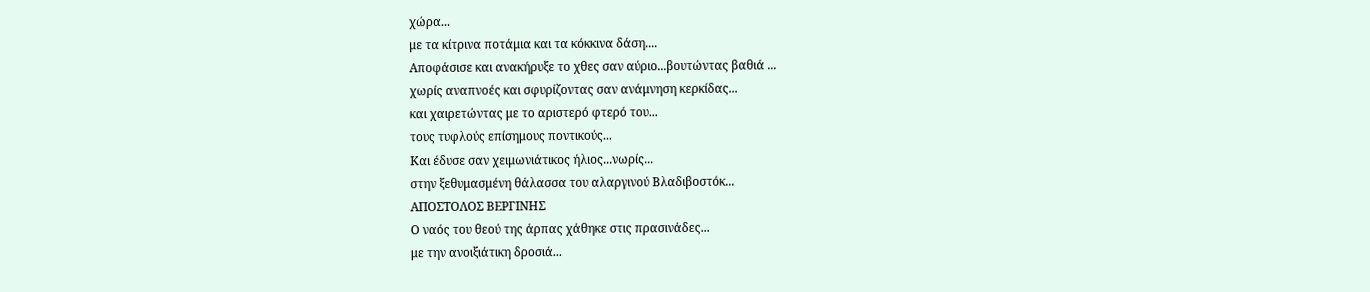χώρα...
με τα κίτρινα ποτάμια και τα κόκκινα δάση....
Αποφάσισε και ανακήρυξε το χθες σαν αύριο...βουτώντας βαθιά ...
χωρίς αναπνοές και σφυρίζοντας σαν ανάμνηση κερκίδας...
και χαιρετώντας με το αριστερό φτερό του...
τους τυφλούς επίσημους ποντικούς...
Και έδυσε σαν χειμωνιάτικος ήλιος...νωρίς...
στην ξεθυμασμένη θάλασσα του αλαργινού Βλαδιβοστόκ...
ΑΠΟΣΤΟΛΟΣ ΒΕΡΓΙΝΗΣ
Ο ναός του θεού της άρπας χάθηκε στις πρασινάδες...
με την ανοιξιάτικη δροσιά...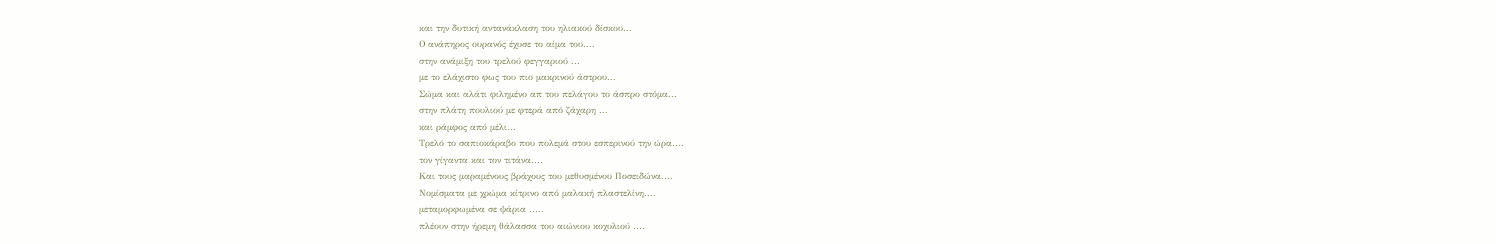και την δυτική αντανάκλαση του ηλιακού δίσκου...
Ο ανάπηρος ουρανός έχυσε το αίμα του....
στην ανάμιξη του τρελού φεγγαριού ...
με το ελάχιστο φως του πιο μακρινού άστρου...
Σώμα και αλάτι φιλημένο απ του πελάγου το άσπρο στόμα...
στην πλάτη πουλιού με φτερά από ζάχαρη ...
και ράμφος από μέλι...
Τρελό το σαπιοκάραβο που πολεμά στου εσπερινού την ώρα....
τον γίγαντα και τον τιτάνα....
Και τους μαραμένους βράχους του μεθυσμένου Ποσειδώνα....
Νομίσματα με χρώμα κίτρινο από μαλακή πλαστελίνη....
μεταμορφωμένα σε ψάρια .....
πλέουν στην ήρεμη θάλασσα του αιώνιου κοχυλιού ....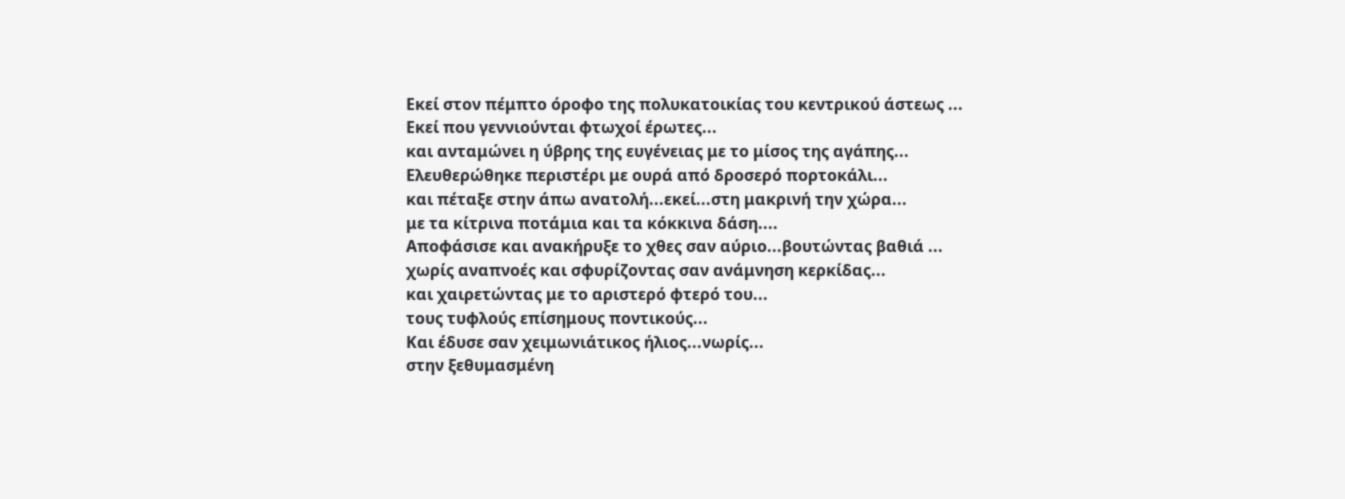Εκεί στον πέμπτο όροφο της πολυκατοικίας του κεντρικού άστεως ...
Εκεί που γεννιούνται φτωχοί έρωτες...
και ανταμώνει η ύβρης της ευγένειας με το μίσος της αγάπης...
Ελευθερώθηκε περιστέρι με ουρά από δροσερό πορτοκάλι...
και πέταξε στην άπω ανατολή...εκεί...στη μακρινή την χώρα...
με τα κίτρινα ποτάμια και τα κόκκινα δάση....
Αποφάσισε και ανακήρυξε το χθες σαν αύριο...βουτώντας βαθιά ...
χωρίς αναπνοές και σφυρίζοντας σαν ανάμνηση κερκίδας...
και χαιρετώντας με το αριστερό φτερό του...
τους τυφλούς επίσημους ποντικούς...
Και έδυσε σαν χειμωνιάτικος ήλιος...νωρίς...
στην ξεθυμασμένη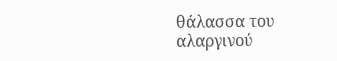θάλασσα του αλαργινού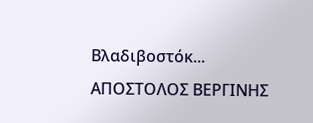Βλαδιβοστόκ...
ΑΠΟΣΤΟΛΟΣ ΒΕΡΓΙΝΗΣ